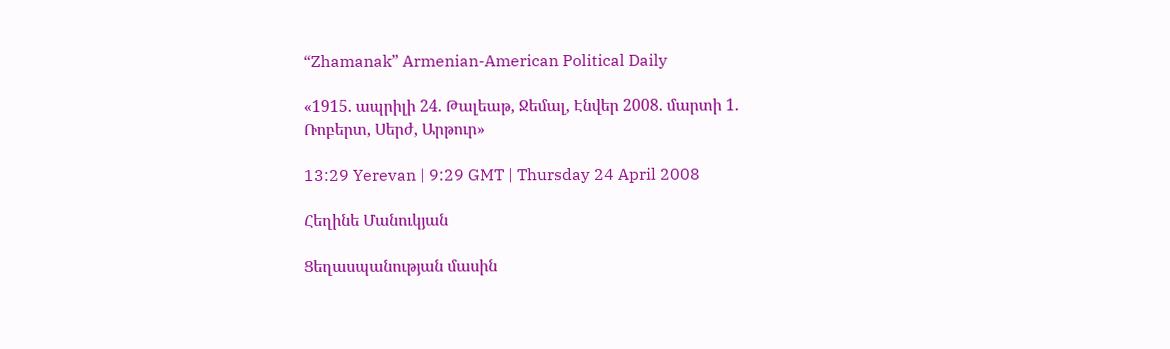“Zhamanak” Armenian-American Political Daily

«1915. ապրիլի 24. Թալեաթ, Ջեմալ, Էնվեր 2008. մարտի 1. Ռոբերտ, Սերժ, Արթուր»

13:29 Yerevan | 9:29 GMT | Thursday 24 April 2008

Հեղինե Մանուկյան

Ցեղասպանության մասին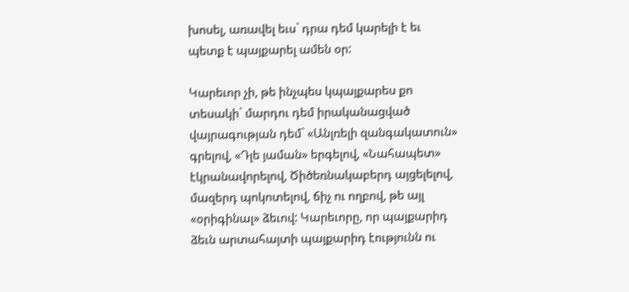խոսել, առավել եւս` դրա դեմ կարելի է եւ պետք է պայքարել ամեն օր:

Կարեւոր չի, թե ինչպես կպայքարես քո տեսակի` մարդու դեմ իրականացված վայրագության դեմ` «Անլռելի զանգակատուն» գրելով, «Դլե յաման» երգելով, «Նահապետ» էկրանավորելով, Ծիծեռնակաբերդ այցելելով, մազերդ պոկոտելով, ճիչ ու ողբով, թե այլ «օրիգինալ» ձեւով: Կարեւորը, որ պայքարիդ ձեւն արտահայտի պայքարիդ էությունն ու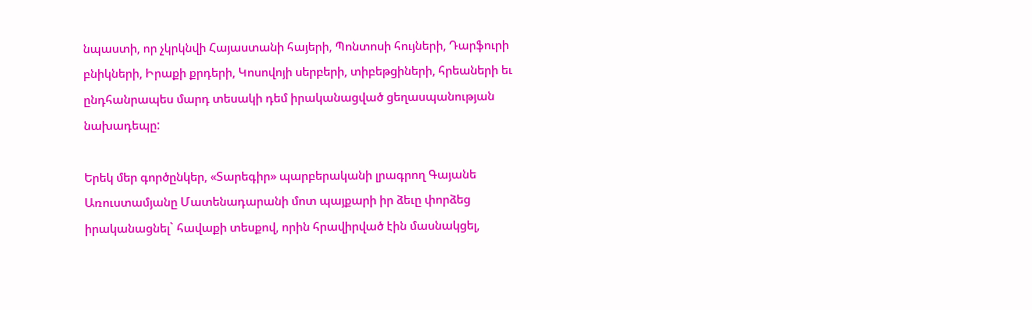նպաստի, որ չկրկնվի Հայաստանի հայերի, Պոնտոսի հույների, Դարֆուրի բնիկների, Իրաքի քրդերի, Կոսովոյի սերբերի, տիբեթցիների, հրեաների եւ ընդհանրապես մարդ տեսակի դեմ իրականացված ցեղասպանության նախադեպը:

Երեկ մեր գործընկեր, «Տարեգիր» պարբերականի լրագրող Գայանե Առուստամյանը Մատենադարանի մոտ պայքարի իր ձեւը փորձեց իրականացնել` հավաքի տեսքով, որին հրավիրված էին մասնակցել,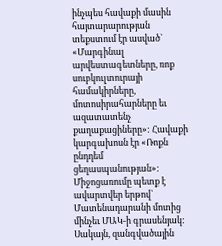ինչպես հավաքի մասին հայտարարության տեքստում էր ասված` «Մարգինալ արվեստագետները, ռոք սուբկուլտուրայի համակիրները, մոտոսիրահարները եւ ազատատենչ քաղաքացիները»: Հավաքի կարգախոսն էր «Ռոքն ընդդեմ ցեղասպանության»: Միջոցառումը պետք է ավարտվեր երթով` Մատենադարանի մոտից մինչեւ ՄԱԿ-ի գրասենյակ: Սակայն, զանգվածային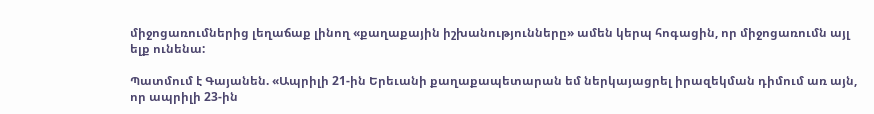միջոցառումներից լեղաճաք լինող «քաղաքային իշխանությունները» ամեն կերպ հոգացին, որ միջոցառումն այլ ելք ունենա:

Պատմում է Գայանեն. «Ապրիլի 21-ին Երեւանի քաղաքապետարան եմ ներկայացրել իրազեկման դիմում առ այն, որ ապրիլի 23-ին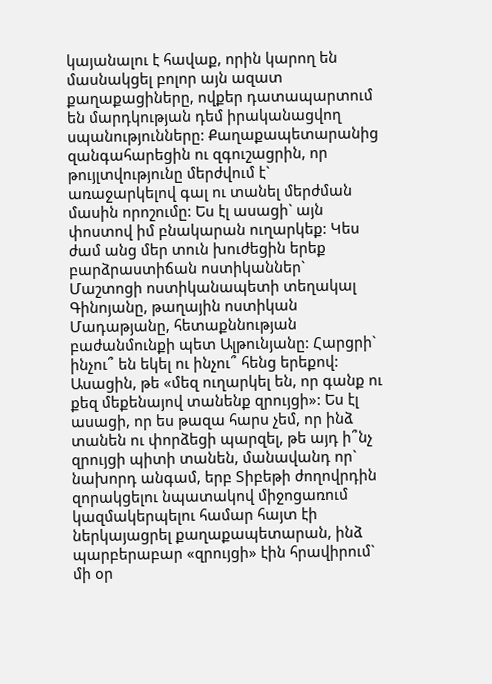կայանալու է հավաք, որին կարող են մասնակցել բոլոր այն ազատ քաղաքացիները, ովքեր դատապարտում են մարդկության դեմ իրականացվող սպանությունները: Քաղաքապետարանից զանգահարեցին ու զգուշացրին, որ թույլտվությունը մերժվում է` առաջարկելով գալ ու տանել մերժման մասին որոշումը: Ես էլ ասացի` այն փոստով իմ բնակարան ուղարկեք: Կես ժամ անց մեր տուն խուժեցին երեք բարձրաստիճան ոստիկաններ` Մաշտոցի ոստիկանապետի տեղակալ Գինոյանը, թաղային ոստիկան Մադաթյանը, հետաքննության բաժանմունքի պետ Ալթունյանը: Հարցրի` ինչու՞ են եկել ու ինչու՞ հենց երեքով: Ասացին, թե «մեզ ուղարկել են, որ գանք ու քեզ մեքենայով տանենք զրույցի»: Ես էլ ասացի, որ ես թազա հարս չեմ, որ ինձ տանեն ու փորձեցի պարզել, թե այդ ի՞նչ զրույցի պիտի տանեն, մանավանդ որ` նախորդ անգամ, երբ Տիբեթի ժողովրդին զորակցելու նպատակով միջոցառում կազմակերպելու համար հայտ էի ներկայացրել քաղաքապետարան, ինձ պարբերաբար «զրույցի» էին հրավիրում` մի օր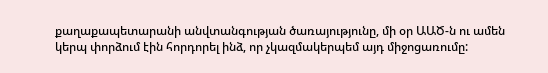քաղաքապետարանի անվտանգության ծառայությունը, մի օր ԱԱԾ-ն ու ամեն կերպ փորձում էին հորդորել ինձ, որ չկազմակերպեմ այդ միջոցառումը: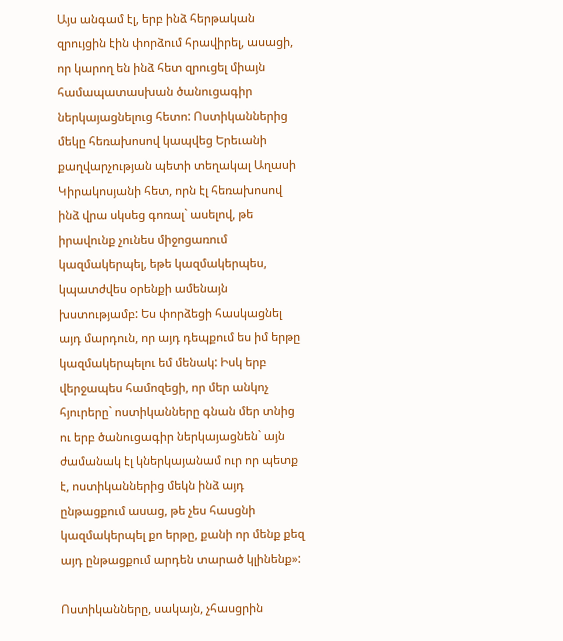Այս անգամ էլ, երբ ինձ հերթական զրույցին էին փորձում հրավիրել, ասացի, որ կարող են ինձ հետ զրուցել միայն համապատասխան ծանուցագիր ներկայացնելուց հետո: Ոստիկաններից մեկը հեռախոսով կապվեց Երեւանի քաղվարչության պետի տեղակալ Աղասի Կիրակոսյանի հետ, որն էլ հեռախոսով ինձ վրա սկսեց գոռալ` ասելով, թե իրավունք չունես միջոցառում կազմակերպել, եթե կազմակերպես, կպատժվես օրենքի ամենայն խստությամբ: Ես փորձեցի հասկացնել այդ մարդուն, որ այդ դեպքում ես իմ երթը կազմակերպելու եմ մենակ: Իսկ երբ վերջապես համոզեցի, որ մեր անկոչ հյուրերը` ոստիկանները գնան մեր տնից ու երբ ծանուցագիր ներկայացնեն` այն ժամանակ էլ կներկայանամ ուր որ պետք է, ոստիկաններից մեկն ինձ այդ ընթացքում ասաց, թե չես հասցնի կազմակերպել քո երթը, քանի որ մենք քեզ այդ ընթացքում արդեն տարած կլինենք»:

Ոստիկանները, սակայն, չհասցրին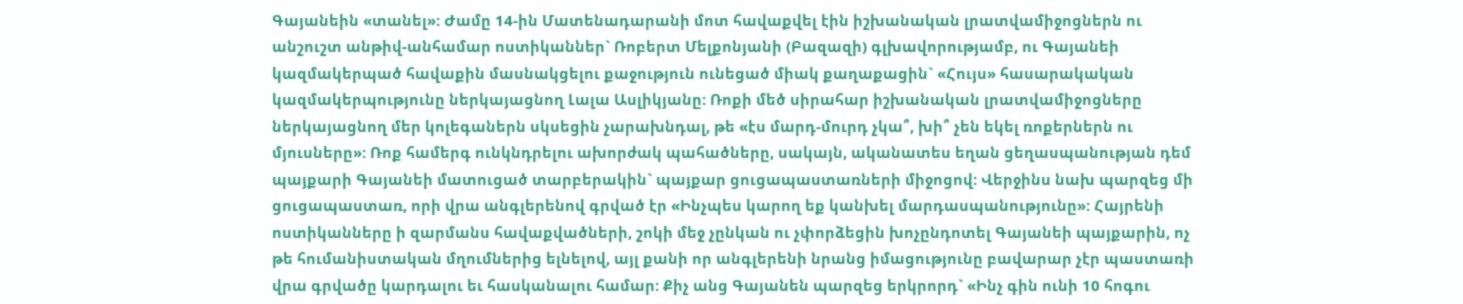Գայանեին «տանել»: Ժամը 14-ին Մատենադարանի մոտ հավաքվել էին իշխանական լրատվամիջոցներն ու անշուշտ անթիվ-անհամար ոստիկաններ` Ռոբերտ Մելքոնյանի (Բազազի) գլխավորությամբ, ու Գայանեի կազմակերպած հավաքին մասնակցելու քաջություն ունեցած միակ քաղաքացին` «Հույս» հասարակական կազմակերպությունը ներկայացնող Լալա Ասլիկյանը: Ռոքի մեծ սիրահար իշխանական լրատվամիջոցները ներկայացնող մեր կոլեգաներն սկսեցին չարախնդալ, թե «էս մարդ-մուրդ չկա՞, խի՞ չեն եկել ռոքերներն ու մյուսները»: Ռոք համերգ ունկնդրելու ախորժակ պահածները, սակայն, ականատես եղան ցեղասպանության դեմ պայքարի Գայանեի մատուցած տարբերակին` պայքար ցուցապաստառների միջոցով: Վերջինս նախ պարզեց մի ցուցապաստառ, որի վրա անգլերենով գրված էր «Ինչպես կարող եք կանխել մարդասպանությունը»: Հայրենի ոստիկանները ի զարմանս հավաքվածների, շոկի մեջ չընկան ու չփորձեցին խոչընդոտել Գայանեի պայքարին, ոչ թե հումանիստական մղումներից ելնելով, այլ քանի որ անգլերենի նրանց իմացությունը բավարար չէր պաստառի վրա գրվածը կարդալու եւ հասկանալու համար: Քիչ անց Գայանեն պարզեց երկրորդ` «Ինչ գին ունի 10 հոգու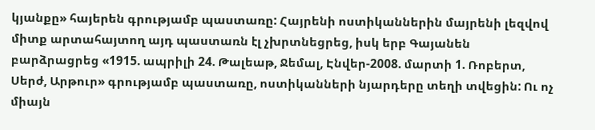կյանքը» հայերեն գրությամբ պաստառը: Հայրենի ոստիկաններին մայրենի լեզվով միտք արտահայտող այդ պաստառն էլ չխրտնեցրեց, իսկ երբ Գայանեն բարձրացրեց «1915. ապրիլի 24. Թալեաթ, Ջեմալ, Էնվեր-2008. մարտի 1. Ռոբերտ, Սերժ, Արթուր» գրությամբ պաստառը, ոստիկանների նյարդերը տեղի տվեցին: Ու ոչ միայն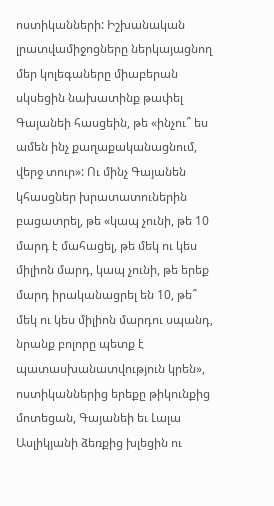ոստիկանների: Իշխանական լրատվամիջոցները ներկայացնող մեր կոլեգաները միաբերան սկսեցին նախատինք թափել Գայանեի հասցեին, թե «ինչու՞ ես ամեն ինչ քաղաքականացնում, վերջ տուր»: Ու մինչ Գայանեն կհասցներ խրատատուներին բացատրել, թե «կապ չունի, թե 10 մարդ է մահացել, թե մեկ ու կես միլիոն մարդ, կապ չունի, թե երեք մարդ իրականացրել են 10, թե՞ մեկ ու կես միլիոն մարդու սպանդ, նրանք բոլորը պետք է պատասխանատվություն կրեն», ոստիկաններից երեքը թիկունքից մոտեցան, Գայանեի եւ Լալա Ասլիկյանի ձեռքից խլեցին ու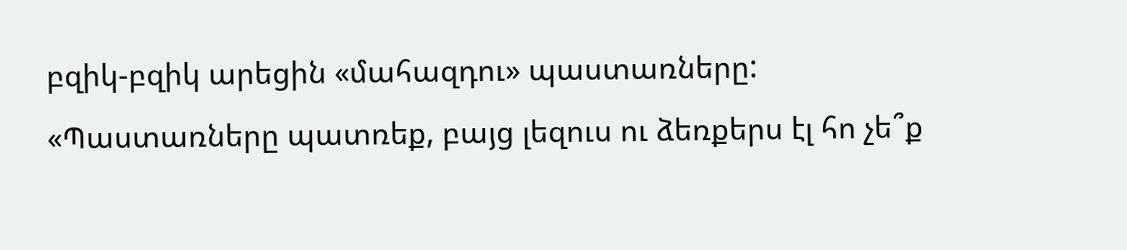բզիկ-բզիկ արեցին «մահազդու» պաստառները: «Պաստառները պատռեք, բայց լեզուս ու ձեռքերս էլ հո չե՞ք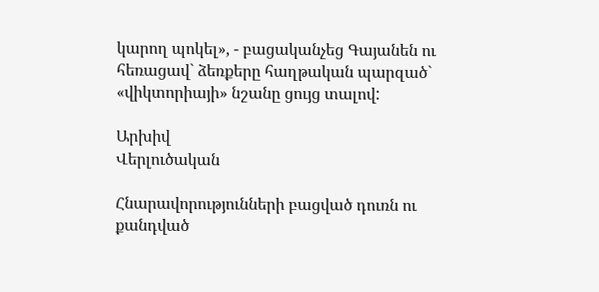կարող պոկել», - բացականչեց Գայանեն ու հեռացավ` ձեռքերը հաղթական պարզած` «վիկտորիայի» նշանը ցույց տալով:

Արխիվ
Վերլուծական

Հնարավորությունների բացված դուռն ու քանդված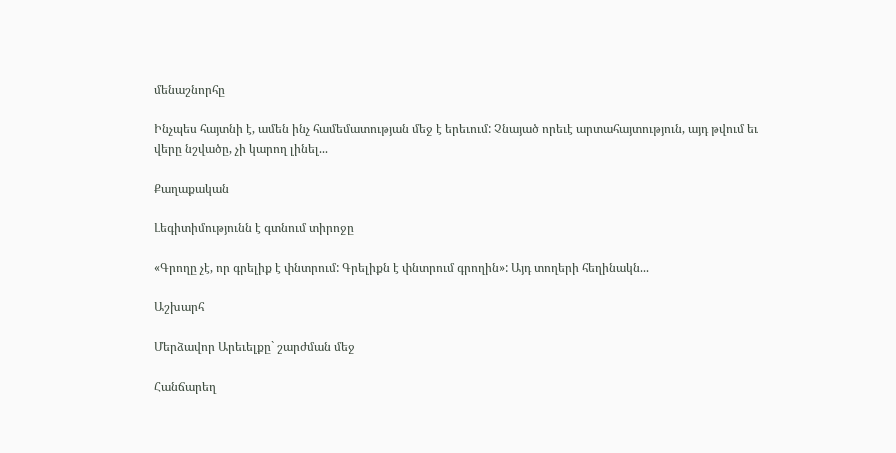մենաշնորհը

Ինչպես հայտնի է, ամեն ինչ համեմատության մեջ է երեւում: Չնայած որեւէ արտահայտություն, այդ թվում եւ վերը նշվածը, չի կարող լինել...

Քաղաքական

Լեգիտիմությունն է գտնում տիրոջը

«Գրողը չէ, որ գրելիք է փնտրում: Գրելիքն է փնտրում գրողին»: Այդ տողերի հեղինակն...

Աշխարհ

Մերձավոր Արեւելքը` շարժման մեջ

Հանճարեղ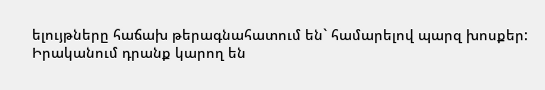ելույթները հաճախ թերագնահատում են` համարելով պարզ խոսքեր: Իրականում դրանք կարող են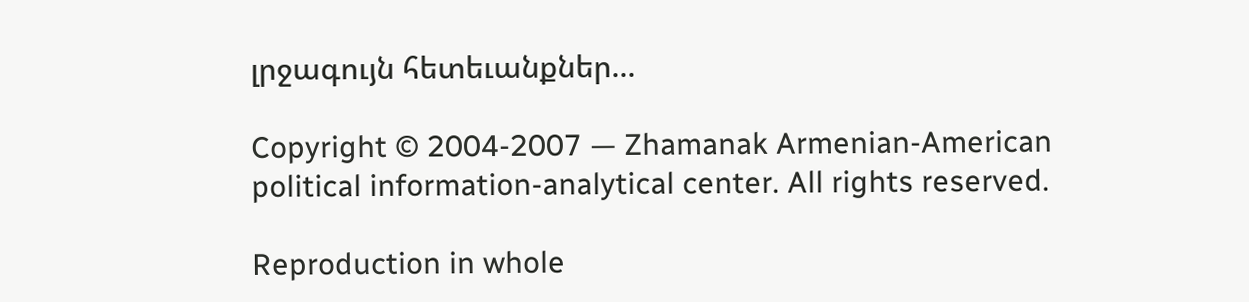լրջագույն հետեւանքներ...

Copyright © 2004-2007 — Zhamanak Armenian-American political information-analytical center. All rights reserved.

Reproduction in whole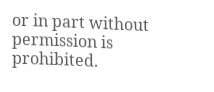or in part without permission is prohibited.